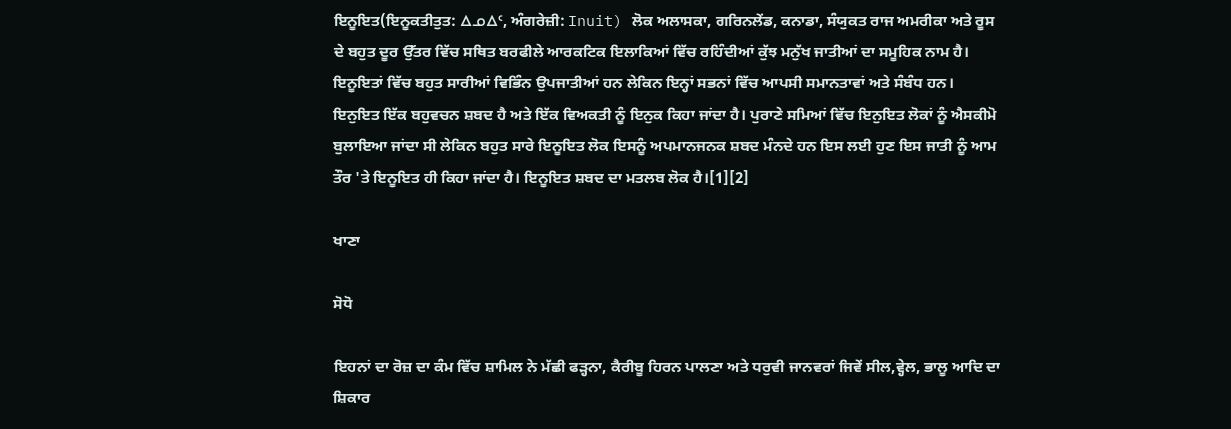ਇਨੂਇਤ(ਇਨੂਕਤੀਤੁਤ: ᐃᓄᐃᑦ, ਅੰਗਰੇਜ਼ੀ: Inuit) ਲੋਕ ਅਲਾਸਕਾ, ਗਰਿਨਲੇਂਡ, ਕਨਾਡਾ, ਸੰਯੁਕਤ ਰਾਜ ਅਮਰੀਕਾ ਅਤੇ ਰੂਸ ਦੇ ਬਹੁਤ ਦੂਰ ਉੱਤਰ ਵਿੱਚ ਸਥਿਤ ਬਰਫੀਲੇ ਆਰਕਟਿਕ ਇਲਾਕਿਆਂ ਵਿੱਚ ਰਹਿੰਦੀਆਂ ਕੁੱਝ ਮਨੁੱਖ ਜਾਤੀਆਂ ਦਾ ਸਮੂਹਿਕ ਨਾਮ ਹੈ। ਇਨੂਇਤਾਂ ਵਿੱਚ ਬਹੁਤ ਸਾਰੀਆਂ ਵਿਭਿੰਨ ਉਪਜਾਤੀਆਂ ਹਨ ਲੇਕਿਨ ਇਨ੍ਹਾਂ ਸਭਨਾਂ ਵਿੱਚ ਆਪਸੀ ਸਮਾਨਤਾਵਾਂ ਅਤੇ ਸੰਬੰਧ ਹਨ। ਇਨੁਇਤ ਇੱਕ ਬਹੁਵਚਨ ਸ਼ਬਦ ਹੈ ਅਤੇ ਇੱਕ ਵਿਅਕਤੀ ਨੂੰ ਇਨੁਕ ਕਿਹਾ ਜਾਂਦਾ ਹੈ। ਪੁਰਾਣੇ ਸਮਿਆਂ ਵਿੱਚ ਇਨੁਇਤ ਲੋਕਾਂ ਨੂੰ ਐਸਕੀਮੋ ਬੁਲਾਇਆ ਜਾਂਦਾ ਸੀ ਲੇਕਿਨ ਬਹੁਤ ਸਾਰੇ ਇਨੂਇਤ ਲੋਕ ਇਸਨੂੰ ਅਪਮਾਨਜਨਕ ਸ਼ਬਦ ਮੰਨਦੇ ਹਨ ਇਸ ਲਈ ਹੁਣ ਇਸ ਜਾਤੀ ਨੂੰ ਆਮ ਤੌਰ 'ਤੇ ਇਨੂਇਤ ਹੀ ਕਿਹਾ ਜਾਂਦਾ ਹੈ। ਇਨੂਇਤ ਸ਼ਬਦ ਦਾ ਮਤਲਬ ਲੋਕ ਹੈ।[1][2]

ਖਾਣਾ

ਸੋਧੋ

ਇਹਨਾਂ ਦਾ ਰੋਜ਼ ਦਾ ਕੰਮ ਵਿੱਚ ਸ਼ਾਮਿਲ ਨੇ ਮੱਛੀ ਫੜ੍ਹਨਾ, ਕੈਰੀਬੂ ਹਿਰਨ ਪਾਲਣਾ ਅਤੇ ਧਰੁਵੀ ਜਾਨਵਰਾਂ ਜਿਵੇਂ ਸੀਲ,ਵ੍ਹੇਲ, ਭਾਲੂ ਆਦਿ ਦਾ ਸ਼ਿਕਾਰ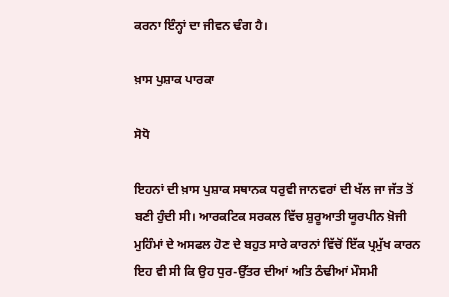ਕਰਨਾ ਇੰਨ੍ਹਾਂ ਦਾ ਜੀਵਨ ਢੰਗ ਹੈ।

ਖ਼ਾਸ ਪੁਸ਼ਾਕ ਪਾਰਕਾ

ਸੋਧੋ

ਇਹਨਾਂ ਦੀ ਖ਼ਾਸ ਪੁਸ਼ਾਕ ਸਥਾਨਕ ਧਰੁਵੀ ਜਾਨਵਰਾਂ ਦੀ ਖੱਲ ਜਾ ਜੱਤ ਤੋਂ ਬਣੀ ਹੁੰਦੀ ਸੀ। ਆਰਕਟਿਕ ਸਰਕਲ ਵਿੱਚ ਸ਼ੁਰੂਆਤੀ ਯੂਰਪੀਨ ਖ਼ੋਜੀ ਮੁਹਿੰਮਾਂ ਦੇ ਅਸਫਲ ਹੋਣ ਦੇ ਬਹੁਤ ਸਾਰੇ ਕਾਰਨਾਂ ਵਿੱਚੋਂ ਇੱਕ ਪ੍ਰਮੁੱਖ ਕਾਰਨ ਇਹ ਵੀ ਸੀ ਕਿ ਉਹ ਧੁਰ-ਉੱਤਰ ਦੀਆਂ ਅਤਿ ਠੰਢੀਆਂ ਮੌਸਮੀ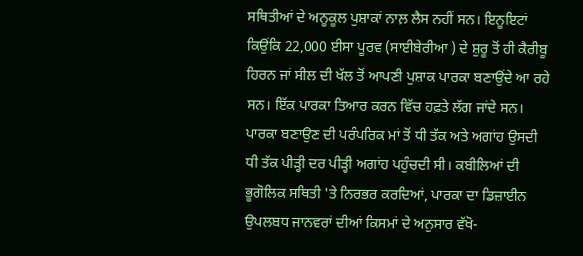ਸਥਿਤੀਆਂ ਦੇ ਅਨੂਕੂਲ ਪੁਸ਼ਾਕਾਂ ਨਾਲ਼ ਲੈਸ ਨਹੀਂ ਸਨ। ਇਨੂਇਟਾਂ ਕਿਉਂਕਿ 22,000 ਈਸਾ ਪੂਰਵ (ਸਾਈਬੇਰੀਆ ) ਦੇ ਸ਼ੁਰੂ ਤੋਂ ਹੀ ਕੈਰੀਬੂ ਹਿਰਨ ਜਾਂ ਸੀਲ ਦੀ ਖੱਲ ਤੋਂ ਆਪਣੀ ਪੁਸ਼ਾਕ ਪਾਰਕਾ ਬਣਾਉਂਦੇ ਆ ਰਹੇ ਸਨ। ਇੱਕ ਪਾਰਕਾ ਤਿਆਰ ਕਰਨ ਵਿੱਚ ਹਫ਼ਤੇ ਲੱਗ ਜਾਂਦੇ ਸਨ। ਪਾਰਕਾ ਬਣਾਉਣ ਦੀ ਪਰੰਪਰਿਕ ਮਾਂ ਤੋਂ ਧੀ ਤੱਕ ਅਤੇ ਅਗਾਂਹ ਉਸਦੀ ਧੀ ਤੱਕ ਪੀੜ੍ਹੀ ਦਰ ਪੀੜ੍ਹੀ ਅਗਾਂਹ ਪਹੁੰਚਦੀ ਸੀ। ਕਬੀਲਿਆਂ ਦੀ ਭੂਗੋਲਿਕ ਸਥਿਤੀ 'ਤੇ ਨਿਰਭਰ ਕਰਦਿਆਂ, ਪਾਰਕਾ ਦਾ ਡਿਜ਼ਾਈਨ ਉਪਲਬਧ ਜਾਨਵਰਾਂ ਦੀਆਂ ਕਿਸਮਾਂ ਦੇ ਅਨੁਸਾਰ ਵੱਖੋ-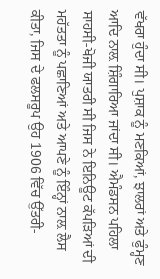ਵੱਖਰਾ ਹੁੰਦਾ ਸੀ। ਪੁਸ਼ਾਕ ਨੂੰ ਮਣਕਿਆਂ, ਝਾਲਰਾਂ ਅਤੇ ਫੁੰਮ੍ਹਣ ਆਦਿ ਨਾਲ਼ ਸ਼ਿੰਗਾਰਿਆ ਜਾਂਦਾ ਸੀ। ਐਮੰਡਸਨ ਪਹਿਲਾ ਸਾਹਸੀ-ਖੋਜੀ ਯਾਤਰੀ ਸੀ ਜਿਸ ਨੇ ਇਨਿਊਟ ਕੱਪੜਿਆਂ ਦੀ ਮਹੱਤਤਾ ਨੂੰ ਪਛਾਣਿਆਂ ਅਤੇ ਆਪਣੇ ਨੂੰ ਇੰਨ੍ਹਾਂ ਨਾਲ਼ ਲੈਸ ਕੀਤਾ, ਜਿਸ ਦੇ ਫਲਸਰੂਪ ਉਹ 1906 ਵਿੱਚ ਉੱਤਰੀ-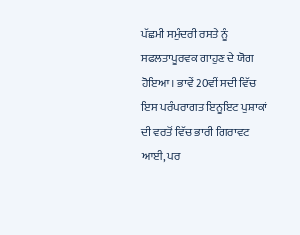ਪੱਛਮੀ ਸਮੁੰਦਰੀ ਰਸਤੇ ਨੂੰ ਸਫਲਤਾਪੂਰਵਕ ਗਾਹੁਣ ਦੇ ਯੋਗ ਹੋਇਆ। ਭਾਵੇਂ 20ਵੀਂ ਸਦੀ ਵਿੱਚ ਇਸ ਪਰੰਪਰਾਗਤ ਇਨੂਇਟ ਪੁਸ਼ਾਕਾਂ ਦੀ ਵਰਤੋਂ ਵਿੱਚ ਭਾਰੀ ਗਿਰਾਵਟ ਆਈ, ਪਰ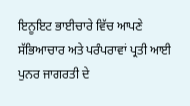ਇਨੂਇਟ ਭਾਈਚਾਰੇ ਵਿੱਚ ਆਪਣੇ ਸੱਭਿਆਚਾਰ ਅਤੇ ਪਰੰਪਰਾਵਾਂ ਪ੍ਰਤੀ ਆਈ ਪੁਨਰ ਜਾਗਰਤੀ ਦੇ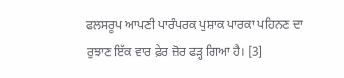ਫਲਸਰੂਪ ਆਪਣੀ ਪਾਰੰਪਰਕ ਪੁਸ਼ਾਕ ਪਾਰਕਾ ਪਹਿਨਣ ਦਾ ਰੁਝਾਣ ਇੱਕ ਵਾਰ ਫ਼ੇਰ ਜ਼ੋਰ ਫੜ੍ਹ ਗਿਆ ਹੈ। [3]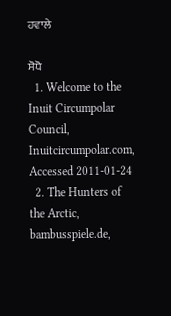ਹਵਾਲੇ

ਸੋਧੋ
  1. Welcome to the Inuit Circumpolar Council, Inuitcircumpolar.com, Accessed 2011-01-24
  2. The Hunters of the Arctic, bambusspiele.de,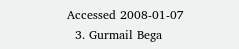Accessed 2008-01-07
  3. Gurmail Bega